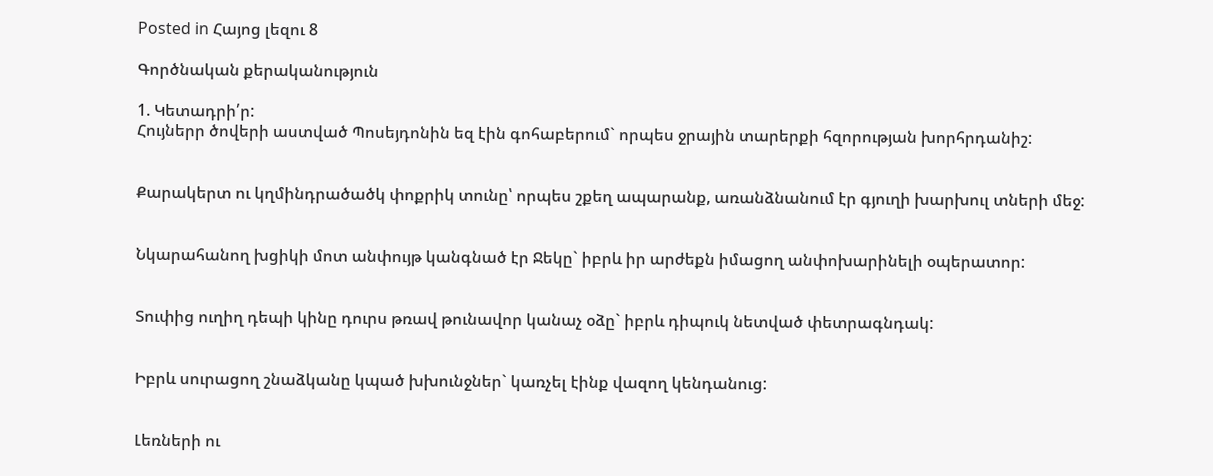Posted in Հայոց լեզու 8

Գործնական քերականություն

1. Կետադրի՛ր:
Հույներր ծովերի աստված Պոսեյդոնին եզ էին գոհաբերում` որպես ջրային տարերքի հզորության խորհրդանիշ:


Քարակերտ ու կղմինդրածածկ փոքրիկ տունը՝ որպես շքեղ ապարանք, առանձնանում էր գյուղի խարխուլ տների մեջ:


Նկարահանող խցիկի մոտ անփույթ կանգնած էր Ջեկը` իբրև իր արժեքն իմացող անփոխարինելի օպերատոր:


Տուփից ուղիղ դեպի կինը դուրս թռավ թունավոր կանաչ օձը` իբրև դիպուկ նետված փետրագնդակ:


Իբրև սուրացող շնաձկանը կպած խխունջներ` կառչել էինք վազող կենդանուց:


Լեռների ու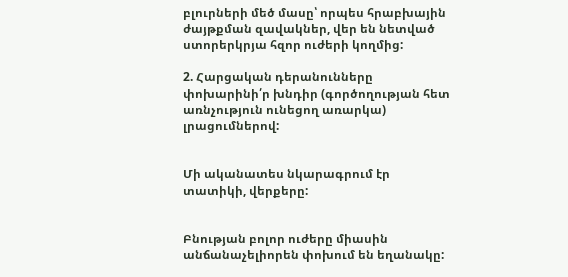բլուրների մեծ մասը՝ որպես հրաբխային ժայթքման զավակներ, վեր են նետված ստորերկրյա հզոր ուժերի կողմից:

2. Հարցական դերանունները փոխարինի՛ր խնդիր (գործողության հետ առնչություն ունեցող առարկա) լրացումներով:


Մի ականատես նկարագրում էր տատիկի, վերքերը:


Բնության բոլոր ուժերը միասին անճանաչելիորեն փոխում են եղանակը: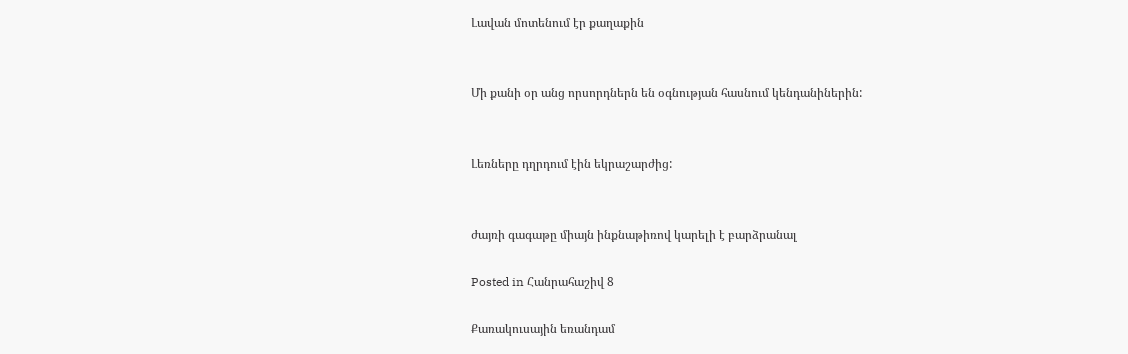Լավան մոտենում էր քաղաքին


Մի քանի օր անց որսորդներն են օգնության հասնում կենդանիներին:


Լեռները դղրդում էին եկրաշարժից:


ժայռի գագաթը միայն ինքնաթիռով կարելի է բարձրանալ

Posted in Հանրահաշիվ 8

Քառակուսային եռանդամ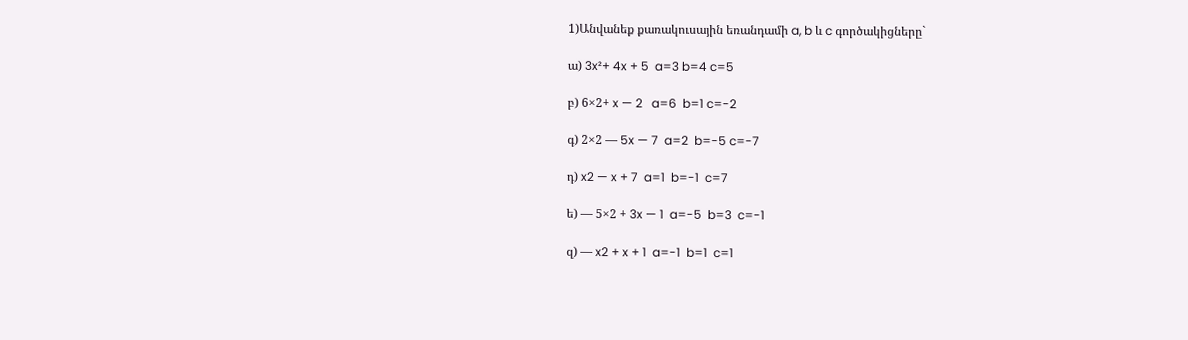1)Անվանեք քառակուսային եռանդամի a, b և c գործակիցները`

ա) 3x²+ 4x + 5  a=3 b=4 c=5

բ) 6×2+ x — 2   a=6  b=1 c=-2

գ) 2×2 — 5x — 7  a=2  b=-5 c=-7

դ) x2 — x + 7  a=1  b=-1  c=7

ե) — 5×2 + 3x — 1  a=-5  b=3  c=-1

զ) — x2 + x + 1  a=-1  b=1  c=1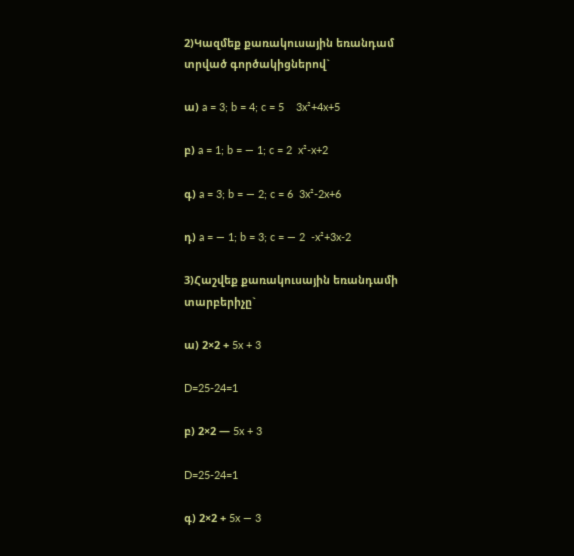2)Կազմեք քառակուսային եռանդամ տրված գործակիցներով`

ա) a = 3; b = 4; c = 5    3x²+4x+5

բ) a = 1; b = — 1; c = 2  x²-x+2

գ) a = 3; b = — 2; c = 6  3x²-2x+6

դ) a = — 1; b = 3; c = — 2  -x²+3x-2

3)Հաշվեք քառակուսային եռանդամի տարբերիչը`

ա) 2×2 + 5x + 3

D=25-24=1

բ) 2×2 — 5x + 3

D=25-24=1

գ) 2×2 + 5x — 3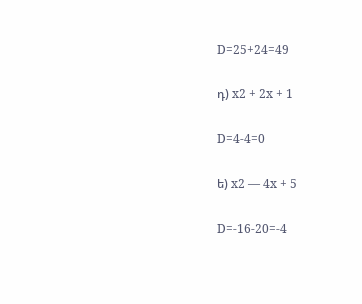D=25+24=49

դ) x2 + 2x + 1

D=4-4=0

ե) x2 — 4x + 5

D=-16-20=-4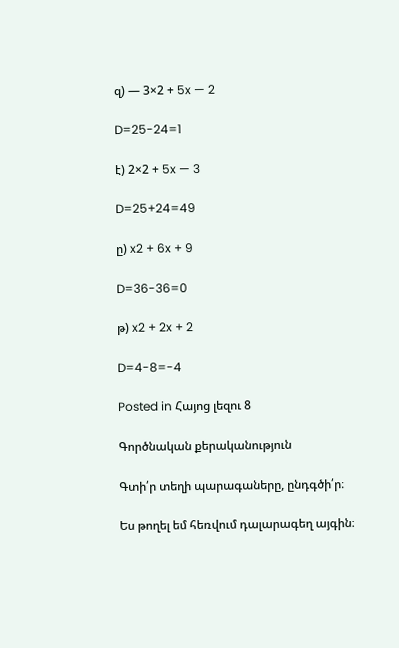զ) — 3×2 + 5x — 2

D=25-24=1

է) 2×2 + 5x — 3

D=25+24=49

ը) x2 + 6x + 9

D=36-36=0

թ) x2 + 2x + 2

D=4-8=-4

Posted in Հայոց լեզու 8

Գործնական քերականություն

Գտի՛ր տեղի պարագաները, ընդգծի՛ր։

Ես թողել եմ հեռվում դալարագեղ այգին։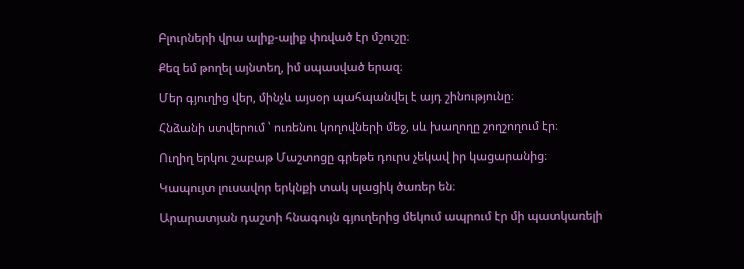Բլուրների վրա ալիք-ալիք փռված էր մշուշը։

Քեզ եմ թողել այնտեղ, իմ սպասված երազ։

Մեր գյուղից վեր, մինչև այսօր պահպանվել է այդ շինությունը։

Հնձանի ստվերում ՝ ուռենու կողովների մեջ, սև խաղողը շողշողում էր։

Ուղիղ երկու շաբաթ Մաշտոցը գրեթե դուրս չեկավ իր կացարանից։

Կապույտ լուսավոր երկնքի տակ սլացիկ ծառեր են։

Արարատյան դաշտի հնագույն գյուղերից մեկում ապրում էր մի պատկառելի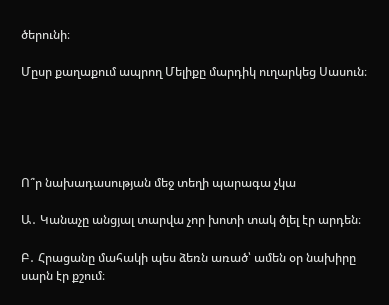ծերունի։

Մըսր քաղաքում ապրող Մելիքը մարդիկ ուղարկեց Սասուն։





Ո՞ր նախադասության մեջ տեղի պարագա չկա

Ա․ Կանաչը անցյալ տարվա չոր խոտի տակ ծլել էր արդեն։

Բ․ Հրացանը մահակի պես ձեռն առած՝ ամեն օր նախիրը սարն էր քշում։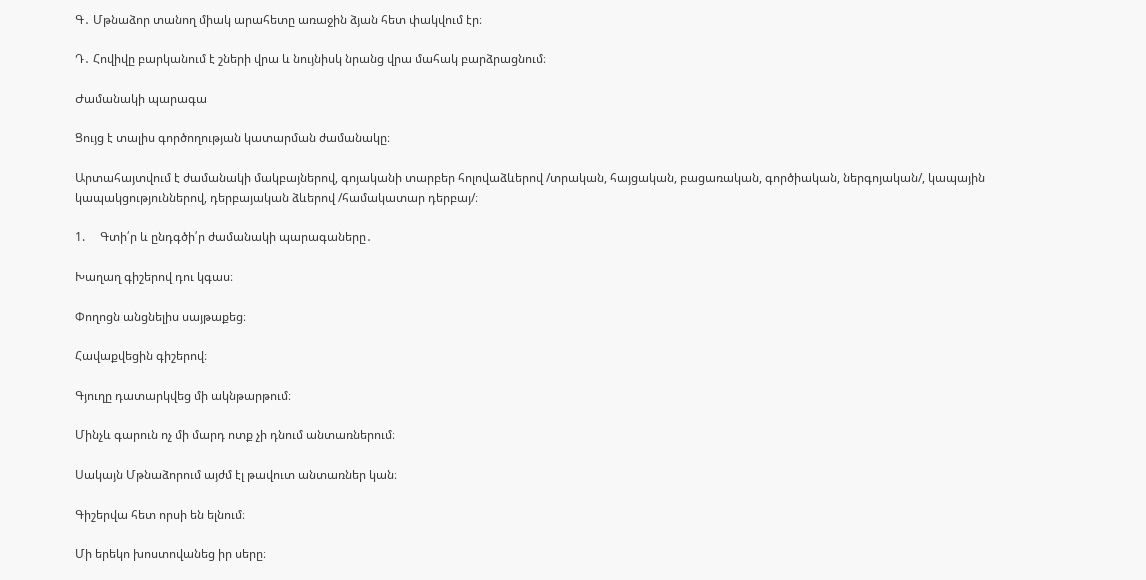Գ․ Մթնաձոր տանող միակ արահետը առաջին ձյան հետ փակվում էր։

Դ․ Հովիվը բարկանում է շների վրա և նույնիսկ նրանց վրա մահակ բարձրացնում։

Ժամանակի պարագա

Ցույց է տալիս գործողության կատարման ժամանակը։

Արտահայտվում է ժամանակի մակբայներով, գոյականի տարբեր հոլովաձևերով /տրական, հայցական, բացառական, գործիական, ներգոյական/, կապային կապակցություններով, դերբայական ձևերով /համակատար դերբայ/։

1.     Գտի՛ր և ընդգծի՛ր ժամանակի պարագաները․

Խաղաղ գիշերով դու կգաս։

Փողոցն անցնելիս սայթաքեց։

Հավաքվեցին գիշերով։

Գյուղը դատարկվեց մի ակնթարթում։

Մինչև գարուն ոչ մի մարդ ոտք չի դնում անտառներում։

Սակայն Մթնաձորում այժմ էլ թավուտ անտառներ կան։

Գիշերվա հետ որսի են ելնում։

Մի երեկո խոստովանեց իր սերը։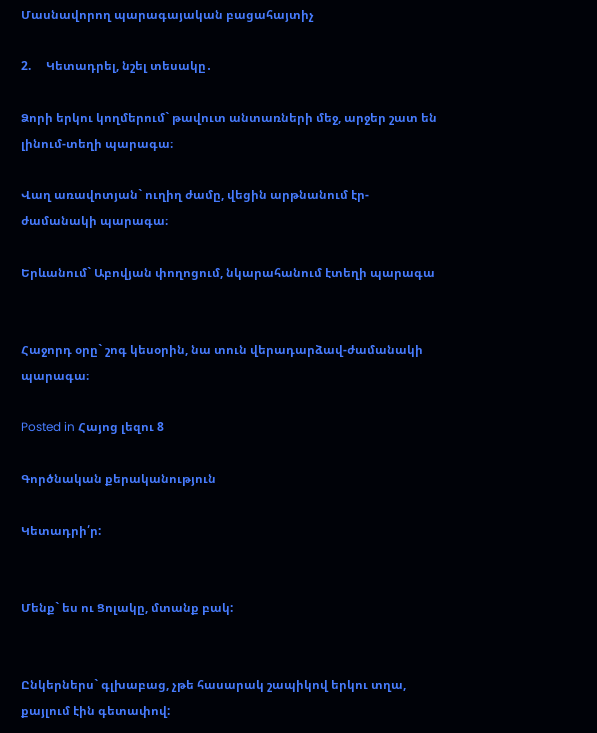Մասնավորող պարագայական բացահայտիչ

2.     Կետադրել, նշել տեսակը․

Ձորի երկու կողմերում` թավուտ անտառների մեջ, արջեր շատ են լինում-տեղի պարագա։

Վաղ առավոտյան` ուղիղ ժամը, վեցին արթնանում էր-ժամանակի պարագա։

Երևանում` Աբովյան փողոցում, նկարահանում էտեղի պարագա


Հաջորդ օրը` շոգ կեսօրին, նա տուն վերադարձավ-ժամանակի պարագա։

Posted in Հայոց լեզու 8

Գործնական քերականություն

Կետադրի՛ր:


Մենք` ես ու Ցոլակը, մտանք բակ:


Ընկերներս` գլխաբաց, չթե հասարակ շապիկով երկու տղա, քայլում էին գետափով: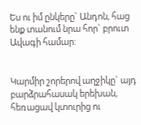Ես ու իմ ընկերը` Անդոն, հաց ենք տանում նրա հոր` բրուտ Ավագի համար:


Կարմիր շորերով աղջիկը` այդ բարձրահասակ երեխան, հեռացավ կտուրից ու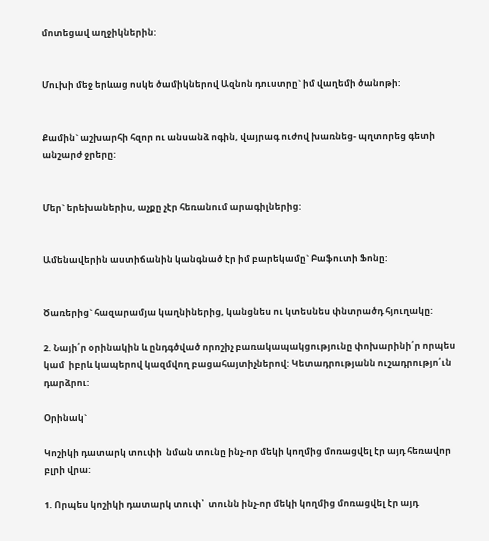մոտեցավ աղջիկներին:


Մուխի մեջ երևաց ոսկե ծամիկներով Ազնոն դուստրը` իմ վաղեմի ծանոթի:


Քամին` աշխարհի հզոր ու անսանձ ոգին, վայրագ ուժով խառնեց- պղտորեց գետի անշարժ ջրերը:


Մեր` երեխաներիս, աչքը չէր հեռանում արագիլներից:


Ամենավերին աստիճանին կանգնած էր իմ բարեկամը` Բաֆուտի Ֆոնը:


Ծառերից` հազարամյա կաղնիներից, կանցնես ու կտեսնես փնտրածդ հյուղակը:

2. Նայի՛ր օրինակին և ընդգծված որոշիչ բառակապակցությունը փոխարինի՛ր որպես կամ  իբրև կապերով կազմվող բացահայտիչներով: Կետադրությանն ուշադրությո՛ւն դարձրու:

Օրինակ`

Կոշիկի դատարկ տուփի  նման տունը ինչ-որ մեկի կողմից մոռացվել էր այդ հեռավոր բլրի վրա:

1. Որպես կոշիկի դատարկ տուփ՝  տունն ինչ-որ մեկի կողմից մոռացվել էր այդ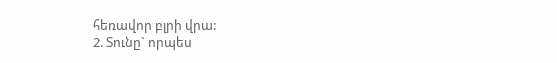հեռավոր բլրի վրա:
2. Տունը` որպես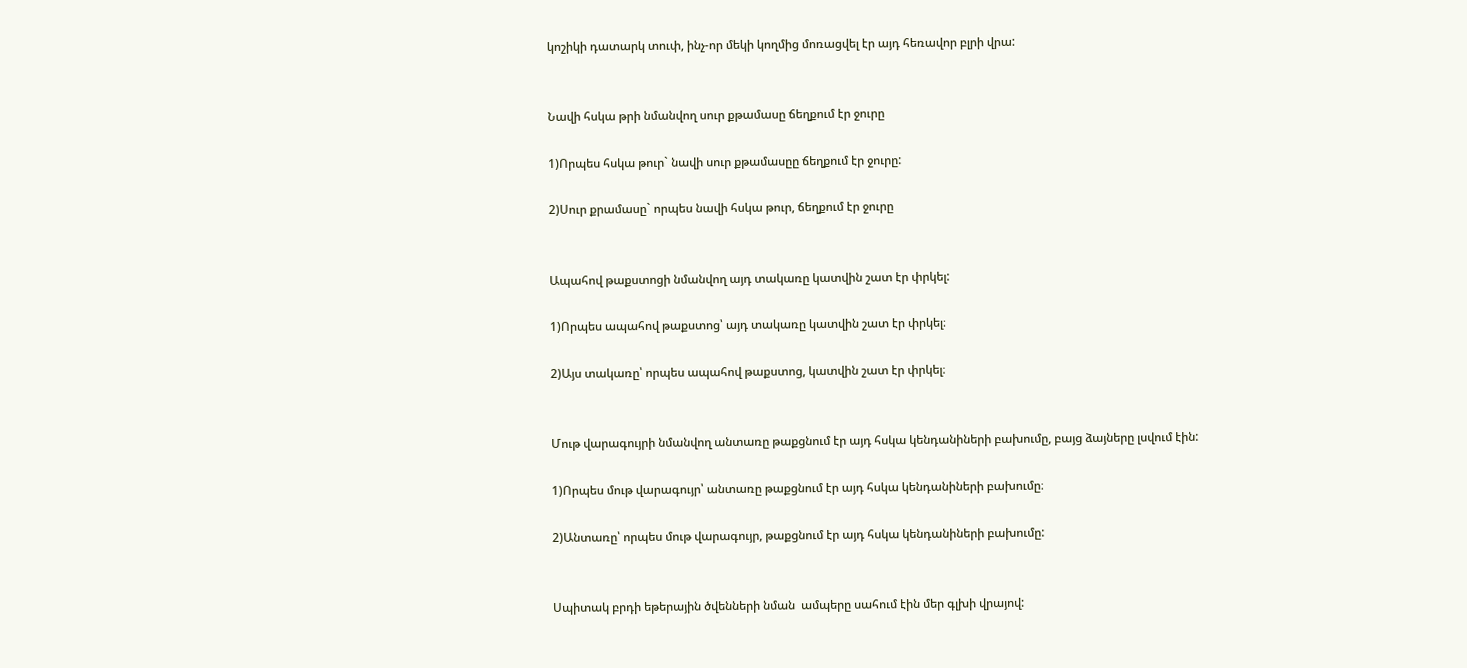կոշիկի դատարկ տուփ, ինչ-որ մեկի կողմից մոռացվել էր այդ հեռավոր բլրի վրա:


Նավի հսկա թրի նմանվող սուր քթամասը ճեղքում էր ջուրը

1)Որպես հսկա թուր` նավի սուր քթամասըը ճեղքում էր ջուրը:

2)Սուր քրամասը` որպես նավի հսկա թուր, ճեղքում էր ջուրը


Ապահով թաքստոցի նմանվող այդ տակառը կատվին շատ էր փրկել:

1)Որպես ապահով թաքստոց՝ այդ տակառը կատվին շատ էր փրկել։

2)Այս տակառը՝ որպես ապահով թաքստոց, կատվին շատ էր փրկել։


Մութ վարագույրի նմանվող անտառը թաքցնում էր այդ հսկա կենդանիների բախումը, բայց ձայները լսվում էին:

1)Որպես մութ վարագույր՝ անտառը թաքցնում էր այդ հսկա կենդանիների բախումը։

2)Անտառը՝ որպես մութ վարագույր, թաքցնում էր այդ հսկա կենդանիների բախումը:


Սպիտակ բրդի եթերային ծվենների նման  ամպերը սահում էին մեր գլխի վրայով: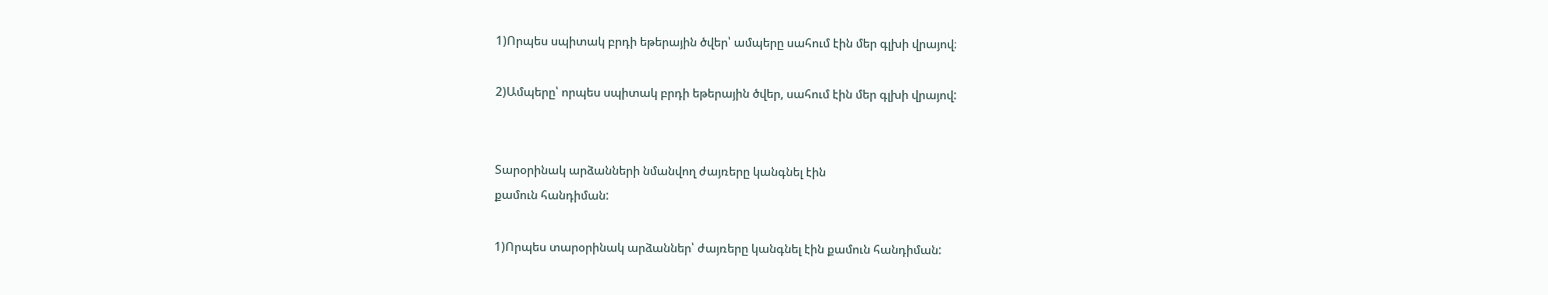1)Որպես սպիտակ բրդի եթերային ծվեր՝ ամպերը սահում էին մեր գլխի վրայով։

2)Ամպերը՝ որպես սպիտակ բրդի եթերային ծվեր, սահում էին մեր գլխի վրայով:


Տարօրինակ արձանների նմանվող ժայռերը կանգնել էին
քամուն հանդիման:

1)Որպես տարօրինակ արձաններ՝ ժայռերը կանգնել էին քամուն հանդիման: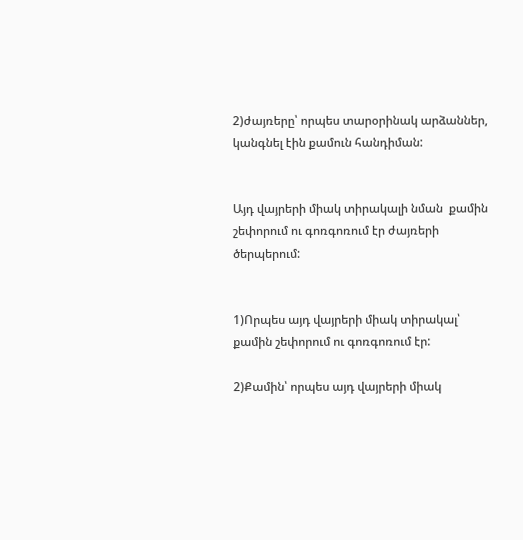2)ժայռերը՝ որպես տարօրինակ արձաններ, կանգնել էին քամուն հանդիման:


Այդ վայրերի միակ տիրակալի նման  քամին շեփորում ու գոռգոռում էր ժայռերի ծերպերում:


1)Որպես այդ վայրերի միակ տիրակալ՝ քամին շեփորում ու գոռգոռում էր:

2)Քամին՝ որպես այդ վայրերի միակ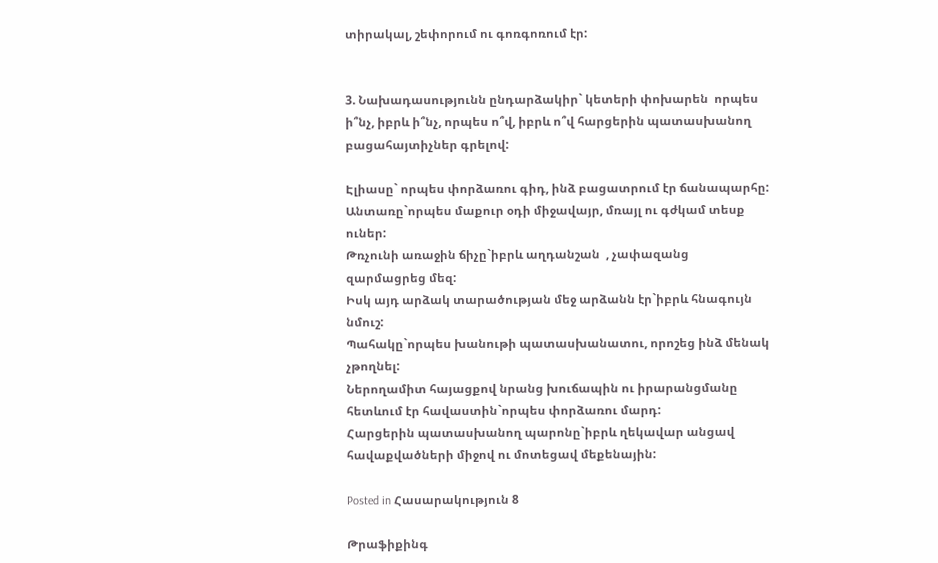տիրակալ, շեփորում ու գոռգոռում էր:


3. Նախադասությունն ընդարձակիր` կետերի փոխարեն  որպես ի՞նչ, իբրև ի՞նչ, որպես ո՞վ, իբրև ո՞վ հարցերին պատասխանող բացահայտիչներ գրելով:

Էլիասը` որպես փորձառու գիդ, ինձ բացատրում էր ճանապարհը:
Անտառը`որպես մաքուր օդի միջավայր, մռայլ ու գժկամ տեսք ուներ:
Թռչունի առաջին ճիչը`իբրև աղդանշան  , չափազանց զարմացրեց մեզ:
Իսկ այդ արձակ տարածության մեջ արձանն էր`իբրև հնագույն նմուշ:
Պահակը`որպես խանութի պատասխանատու, որոշեց ինձ մենակ չթողնել:
Ներողամիտ հայացքով նրանց խուճապին ու իրարանցմանը հետևում էր հավաստին`որպես փորձառու մարդ:
Հարցերին պատասխանող պարոնը`իբրև ղեկավար անցավ հավաքվածների միջով ու մոտեցավ մեքենային:

Posted in Հասարակություն 8

Թրաֆիքինգ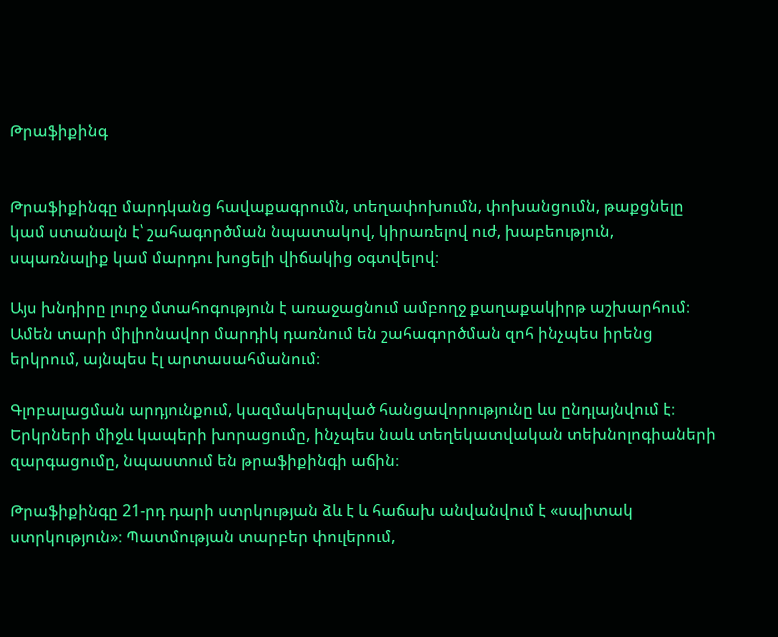Թրաֆիքինգ


Թրաֆիքինգը մարդկանց հավաքագրումն, տեղափոխումն, փոխանցումն, թաքցնելը կամ ստանալն է՝ շահագործման նպատակով, կիրառելով ուժ, խաբեություն, սպառնալիք կամ մարդու խոցելի վիճակից օգտվելով։

Այս խնդիրը լուրջ մտահոգություն է առաջացնում ամբողջ քաղաքակիրթ աշխարհում։ Ամեն տարի միլիոնավոր մարդիկ դառնում են շահագործման զոհ ինչպես իրենց երկրում, այնպես էլ արտասահմանում։

Գլոբալացման արդյունքում, կազմակերպված հանցավորությունը ևս ընդլայնվում է։ Երկրների միջև կապերի խորացումը, ինչպես նաև տեղեկատվական տեխնոլոգիաների զարգացումը, նպաստում են թրաֆիքինգի աճին։

Թրաֆիքինգը 21-րդ դարի ստրկության ձև է և հաճախ անվանվում է «սպիտակ ստրկություն»։ Պատմության տարբեր փուլերում,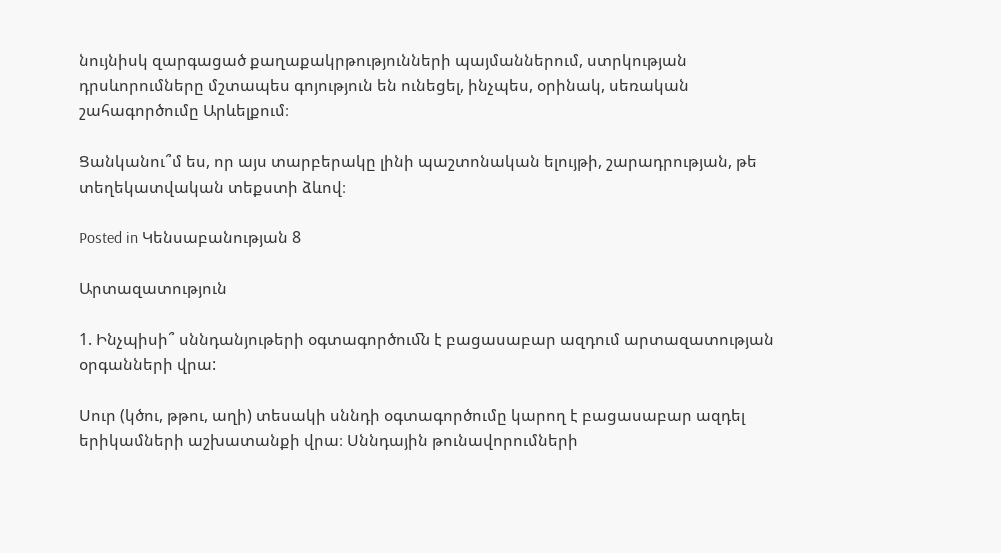նույնիսկ զարգացած քաղաքակրթությունների պայմաններում, ստրկության դրսևորումները մշտապես գոյություն են ունեցել, ինչպես, օրինակ, սեռական շահագործումը Արևելքում։

Ցանկանու՞մ ես, որ այս տարբերակը լինի պաշտոնական ելույթի, շարադրության, թե տեղեկատվական տեքստի ձևով։

Posted in Կենսաբանության 8

Արտազատություն

1. Ինչպիսի՞ սննդանյութերի օգտագործուﬓ է բացասաբար ազդում արտազատության օրգանների վրա:

Սուր (կծու, թթու, աղի) տեսակի սննդի օգտագործումը կարող է բացասաբար ազդել երիկամների աշխատանքի վրա։ Սննդային թունավորումների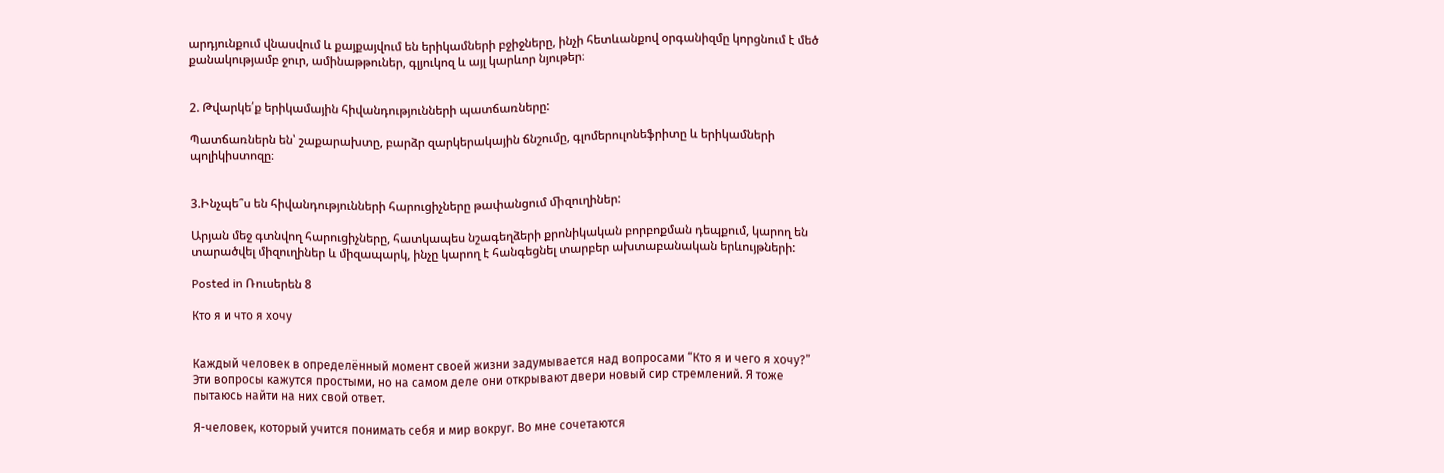արդյունքում վնասվում և քայքայվում են երիկամների բջիջները, ինչի հետևանքով օրգանիզմը կորցնում է մեծ քանակությամբ ջուր, ամինաթթուներ, գլյուկոզ և այլ կարևոր նյութեր։


2. Թվարկե՛ք երիկամային հիվանդությունների պատճառները:

Պատճառներն են՝ շաքարախտը, բարձր զարկերակային ճնշումը, գլոմերուլոնեֆրիտը և երիկամների պոլիկիստոզը։


3.Ինչպե՞ս են հիվանդությունների հարուցիչները թափանցում ﬕզուղիներ:

Արյան մեջ գտնվող հարուցիչները, հատկապես նշագեղձերի քրոնիկական բորբոքման դեպքում, կարող են տարածվել միզուղիներ և միզապարկ, ինչը կարող է հանգեցնել տարբեր ախտաբանական երևույթների:

Posted in Ռուսերեն 8

Кто я и что я хочу


Каждый человек в определённый момент своей жизни задумывается над вопросами “Кто я и чего я хочу?” Эти вопросы кажутся простыми, но на самом деле они открывают двери новый сир стремлений. Я тоже пытаюсь найти на них свой ответ.

Я-человек, который учится понимать себя и мир вокруг. Во мне сочетаются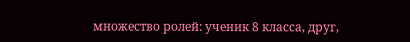множество ролей: ученик 8 класса, друг,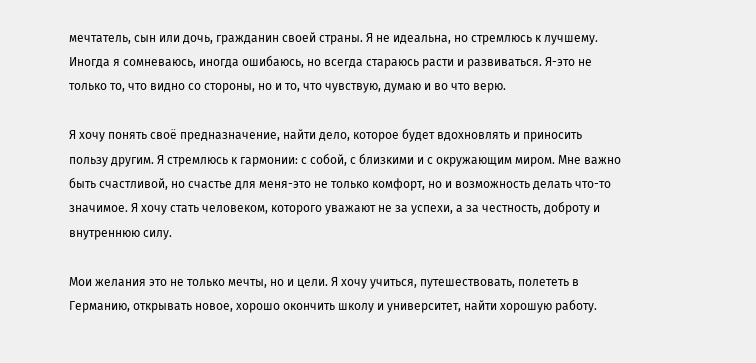мечтатель, сын или дочь, гражданин своей страны. Я не идеальна, но стремлюсь к лучшему. Иногда я сомневаюсь, иногда ошибаюсь, но всегда стараюсь расти и развиваться. Я-это не только то, что видно со стороны, но и то, что чувствую, думаю и во что верю.

Я хочу понять своё предназначение, найти дело, которое будет вдохновлять и приносить пользу другим. Я стремлюсь к гармонии: с собой, с близкими и с окружающим миром. Мне важно быть счастливой, но счастье для меня-это не только комфорт, но и возможность делать что-то значимое. Я хочу стать человеком, которого уважают не за успехи, а за честность, доброту и внутреннюю силу.

Мои желания это не только мечты, но и цели. Я хочу учиться, путешествовать, полететь в Германию, открывать новое, хорошо окончить школу и университет, найти хорошую работу.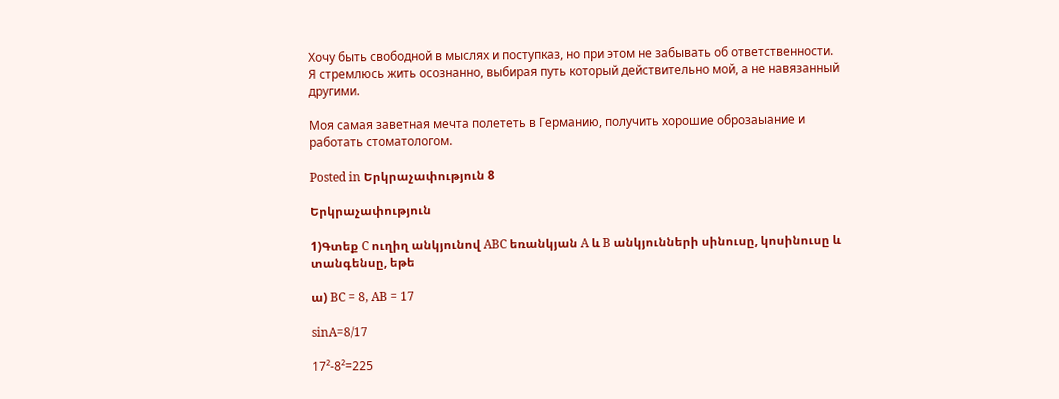Хочу быть свободной в мыслях и поступказ, но при этом не забывать об ответственности. Я стремлюсь жить осознанно, выбирая путь который действительно мой, а не навязанный другими.

Моя самая заветная мечта полететь в Германию, получить хорошие оброзаыание и работать стоматологом.

Posted in Երկրաչափություն 8

Երկրաչափություն

1)Գտեք C ուղիղ անկյունով ABC եռանկյան A և B անկյունների սինուսը, կոսինուսը և տանգենսը, եթե

ա) BC = 8, AB = 17

sinA=8/17

17²-8²=225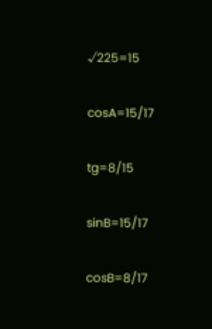√225=15

cosA=15/17

tg=8/15

sinB=15/17

cosB=8/17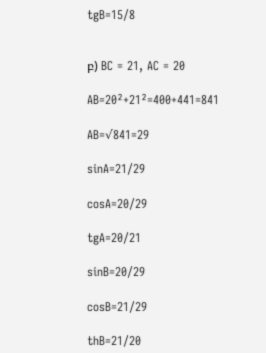tgB=15/8


բ) BC = 21, AC = 20

AB=20²+21²=400+441=841

AB=√841=29

sinA=21/29

cosA=20/29

tgA=20/21

sinB=20/29

cosB=21/29

thB=21/20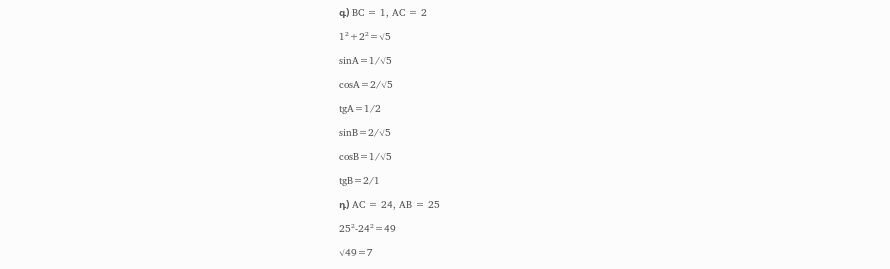գ) BC = 1, AC = 2

1²+2²=√5

sinA=1/√5

cosA=2/√5

tgA=1/2

sinB=2/√5

cosB=1/√5

tgB=2/1

դ) AC = 24, AB = 25

25²-24²=49

√49=7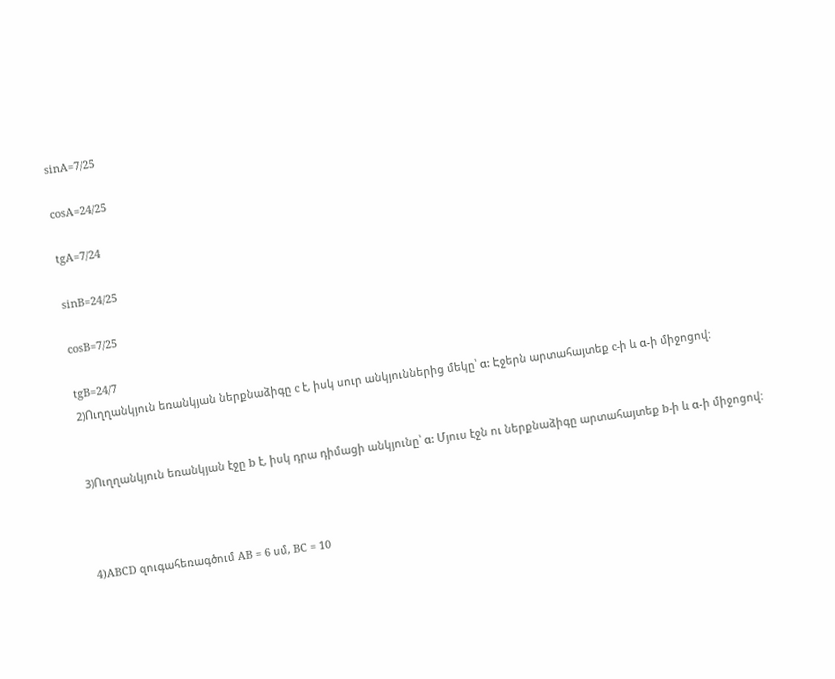sinA=7/25

cosA=24/25

tgA=7/24

sinB=24/25

cosB=7/25

tgB=24/7
2)Ուղղանկյուն եռանկյան ներքնաձիգը c է, իսկ սուր անկյուններից մեկը՝ α: Էջերն արտահայտեք c-ի և α-ի միջոցով:


3)Ուղղանկյուն եռանկյան էջը b է, իսկ դրա դիմացի անկյունը՝ α: Մյուս էջն ու ներքնաձիգը արտահայտեք b-ի և α-ի միջոցով:



4)ABCD զուգահեռագծում AB = 6 սմ, BC = 10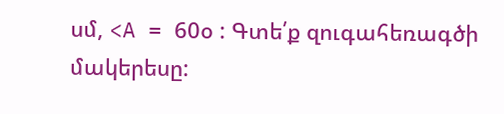սմ, <A = 60օ : Գտե՛ք զուգահեռագծի մակերեսը: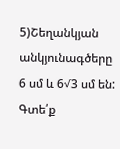5)Շեղանկյան անկյունագծերը 6 սմ և 6√3 սմ են: Գտե՛ք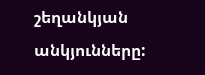շեղանկյան անկյունները: